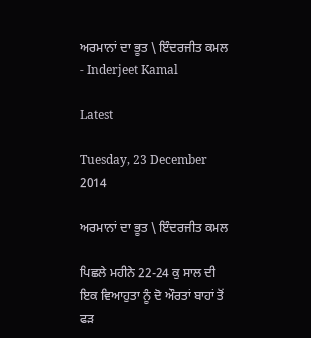ਅਰਮਾਨਾਂ ਦਾ ਭੂਤ \ ਇੰਦਰਜੀਤ ਕਮਲ - Inderjeet Kamal

Latest

Tuesday, 23 December 2014

ਅਰਮਾਨਾਂ ਦਾ ਭੂਤ \ ਇੰਦਰਜੀਤ ਕਮਲ

ਪਿਛਲੇ ਮਹੀਨੇ 22-24 ਕੁ ਸਾਲ ਦੀ ਇਕ ਵਿਆਹੁਤਾ ਨੂੰ ਦੋ ਔਰਤਾਂ ਬਾਹਾਂ ਤੋਂ ਫੜ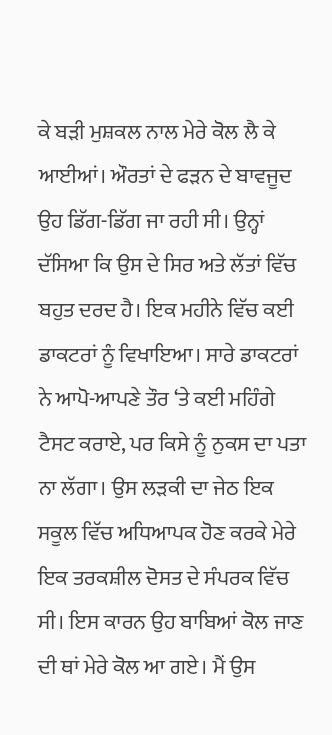ਕੇ ਬੜੀ ਮੁਸ਼ਕਲ ਨਾਲ ਮੇਰੇ ਕੋਲ ਲੈ ਕੇ ਆਈਆਂ। ਔਰਤਾਂ ਦੇ ਫੜਨ ਦੇ ਬਾਵਜੂਦ ਉਹ ਡਿੱਗ-ਡਿੱਗ ਜਾ ਰਹੀ ਸੀ। ਉਨ੍ਹਾਂ ਦੱਸਿਆ ਕਿ ਉਸ ਦੇ ਸਿਰ ਅਤੇ ਲੱਤਾਂ ਵਿੱਚ ਬਹੁਤ ਦਰਦ ਹੈ। ਇਕ ਮਹੀਨੇ ਵਿੱਚ ਕਈ ਡਾਕਟਰਾਂ ਨੂੰ ਵਿਖਾਇਆ। ਸਾਰੇ ਡਾਕਟਰਾਂ ਨੇ ਆਪੋ-ਆਪਣੇ ਤੌਰ ‘ਤੇ ਕਈ ਮਹਿੰਗੇ ਟੈਸਟ ਕਰਾਏ, ਪਰ ਕਿਸੇ ਨੂੰ ਨੁਕਸ ਦਾ ਪਤਾ ਨਾ ਲੱਗਾ। ਉਸ ਲੜਕੀ ਦਾ ਜੇਠ ਇਕ ਸਕੂਲ ਵਿੱਚ ਅਧਿਆਪਕ ਹੋਣ ਕਰਕੇ ਮੇਰੇ ਇਕ ਤਰਕਸ਼ੀਲ ਦੋਸਤ ਦੇ ਸੰਪਰਕ ਵਿੱਚ ਸੀ। ਇਸ ਕਾਰਨ ਉਹ ਬਾਬਿਆਂ ਕੋਲ ਜਾਣ ਦੀ ਥਾਂ ਮੇਰੇ ਕੋਲ ਆ ਗਏ। ਮੈਂ ਉਸ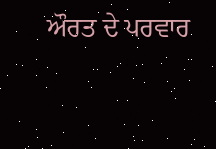ਔਰਤ ਦੇ ਪਰਵਾਰ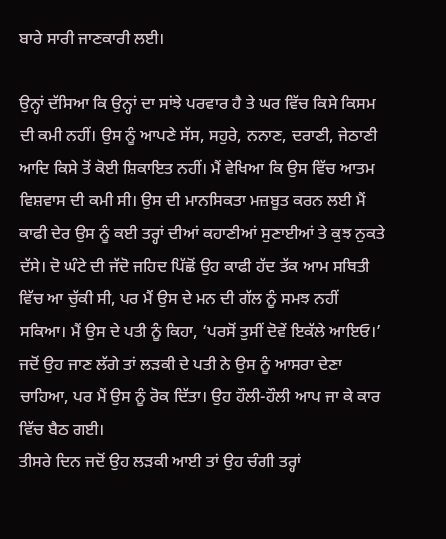ਬਾਰੇ ਸਾਰੀ ਜਾਣਕਾਰੀ ਲਈ।

ਉਨ੍ਹਾਂ ਦੱਸਿਆ ਕਿ ਉਨ੍ਹਾਂ ਦਾ ਸਾਂਝੇ ਪਰਵਾਰ ਹੈ ਤੇ ਘਰ ਵਿੱਚ ਕਿਸੇ ਕਿਸਮ ਦੀ ਕਮੀ ਨਹੀਂ। ਉਸ ਨੂੰ ਆਪਣੇ ਸੱਸ, ਸਹੁਰੇ, ਨਨਾਣ, ਦਰਾਣੀ, ਜੇਠਾਣੀ ਆਦਿ ਕਿਸੇ ਤੋਂ ਕੋਈ ਸ਼ਿਕਾਇਤ ਨਹੀਂ। ਮੈਂ ਵੇਖਿਆ ਕਿ ਉਸ ਵਿੱਚ ਆਤਮ ਵਿਸ਼ਵਾਸ ਦੀ ਕਮੀ ਸੀ। ਉਸ ਦੀ ਮਾਨਸਿਕਤਾ ਮਜ਼ਬੂਤ ਕਰਨ ਲਈ ਮੈਂ ਕਾਫੀ ਦੇਰ ਉਸ ਨੂੰ ਕਈ ਤਰ੍ਹਾਂ ਦੀਆਂ ਕਹਾਣੀਆਂ ਸੁਣਾਈਆਂ ਤੇ ਕੁਝ ਨੁਕਤੇ ਦੱਸੇ। ਦੋ ਘੰਟੇ ਦੀ ਜੱਦੋ ਜਹਿਦ ਪਿੱਛੋਂ ਉਹ ਕਾਫੀ ਹੱਦ ਤੱਕ ਆਮ ਸਥਿਤੀ ਵਿੱਚ ਆ ਚੁੱਕੀ ਸੀ, ਪਰ ਮੈਂ ਉਸ ਦੇ ਮਨ ਦੀ ਗੱਲ ਨੂੰ ਸਮਝ ਨਹੀਂ ਸਕਿਆ। ਮੈਂ ਉਸ ਦੇ ਪਤੀ ਨੂੰ ਕਿਹਾ, ‘ਪਰਸੋਂ ਤੁਸੀਂ ਦੋਵੇਂ ਇਕੱਲੇ ਆਇਓ।’ ਜਦੋਂ ਉਹ ਜਾਣ ਲੱਗੇ ਤਾਂ ਲੜਕੀ ਦੇ ਪਤੀ ਨੇ ਉਸ ਨੂੰ ਆਸਰਾ ਦੇਣਾ ਚਾਹਿਆ, ਪਰ ਮੈਂ ਉਸ ਨੂੰ ਰੋਕ ਦਿੱਤਾ। ਉਹ ਹੌਲੀ-ਹੌਲੀ ਆਪ ਜਾ ਕੇ ਕਾਰ ਵਿੱਚ ਬੈਠ ਗਈ।
ਤੀਸਰੇ ਦਿਨ ਜਦੋਂ ਉਹ ਲੜਕੀ ਆਈ ਤਾਂ ਉਹ ਚੰਗੀ ਤਰ੍ਹਾਂ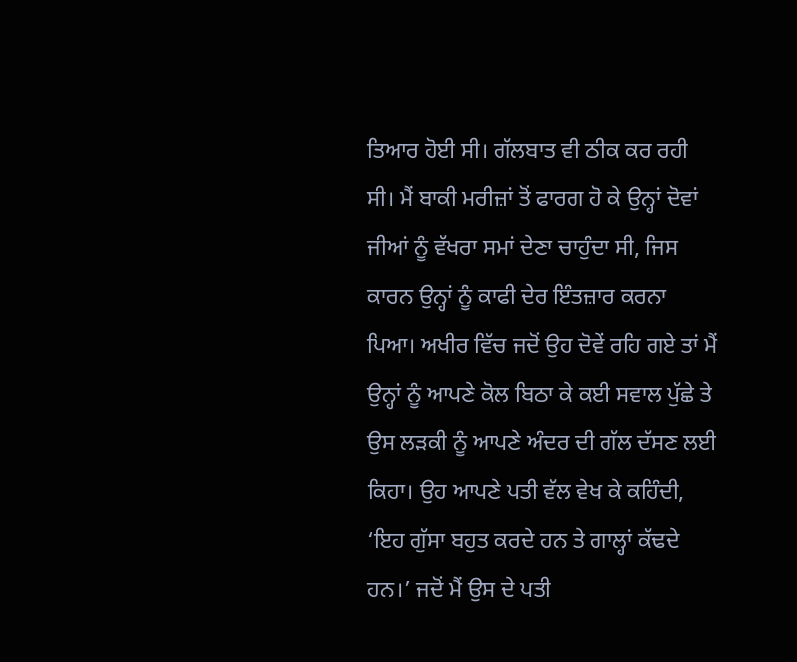ਤਿਆਰ ਹੋਈ ਸੀ। ਗੱਲਬਾਤ ਵੀ ਠੀਕ ਕਰ ਰਹੀ ਸੀ। ਮੈਂ ਬਾਕੀ ਮਰੀਜ਼ਾਂ ਤੋਂ ਫਾਰਗ ਹੋ ਕੇ ਉਨ੍ਹਾਂ ਦੋਵਾਂ ਜੀਆਂ ਨੂੰ ਵੱਖਰਾ ਸਮਾਂ ਦੇਣਾ ਚਾਹੁੰਦਾ ਸੀ, ਜਿਸ ਕਾਰਨ ਉਨ੍ਹਾਂ ਨੂੰ ਕਾਫੀ ਦੇਰ ਇੰਤਜ਼ਾਰ ਕਰਨਾ ਪਿਆ। ਅਖੀਰ ਵਿੱਚ ਜਦੋਂ ਉਹ ਦੋਵੇਂ ਰਹਿ ਗਏ ਤਾਂ ਮੈਂ ਉਨ੍ਹਾਂ ਨੂੰ ਆਪਣੇ ਕੋਲ ਬਿਠਾ ਕੇ ਕਈ ਸਵਾਲ ਪੁੱਛੇ ਤੇ ਉਸ ਲੜਕੀ ਨੂੰ ਆਪਣੇ ਅੰਦਰ ਦੀ ਗੱਲ ਦੱਸਣ ਲਈ ਕਿਹਾ। ਉਹ ਆਪਣੇ ਪਤੀ ਵੱਲ ਵੇਖ ਕੇ ਕਹਿੰਦੀ, ‘ਇਹ ਗੁੱਸਾ ਬਹੁਤ ਕਰਦੇ ਹਨ ਤੇ ਗਾਲ੍ਹਾਂ ਕੱਢਦੇ ਹਨ।’ ਜਦੋਂ ਮੈਂ ਉਸ ਦੇ ਪਤੀ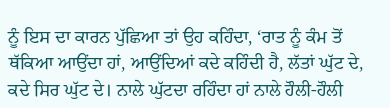ਨੂੰ ਇਸ ਦਾ ਕਾਰਨ ਪੁੱਛਿਆ ਤਾਂ ਉਹ ਕਹਿੰਦਾ, ‘ਰਾਤ ਨੂੰ ਕੰਮ ਤੋਂ ਥੱਕਿਆ ਆਉਂਦਾ ਹਾਂ, ਆਉਂਦਿਆਂ ਕਦੇ ਕਹਿੰਦੀ ਹੈ, ਲੱਤਾਂ ਘੁੱਟ ਦੇ, ਕਦੇ ਸਿਰ ਘੁੱਟ ਦੇ। ਨਾਲੇ ਘੁੱਟਦਾ ਰਹਿੰਦਾ ਹਾਂ ਨਾਲੇ ਹੌਲੀ-ਹੌਲੀ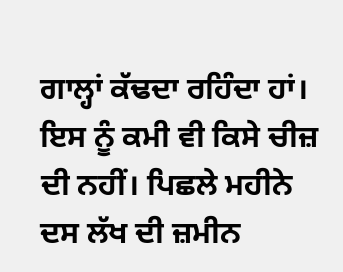ਗਾਲ੍ਹਾਂ ਕੱਢਦਾ ਰਹਿੰਦਾ ਹਾਂ। ਇਸ ਨੂੰ ਕਮੀ ਵੀ ਕਿਸੇ ਚੀਜ਼ ਦੀ ਨਹੀਂ। ਪਿਛਲੇ ਮਹੀਨੇ ਦਸ ਲੱਖ ਦੀ ਜ਼ਮੀਨ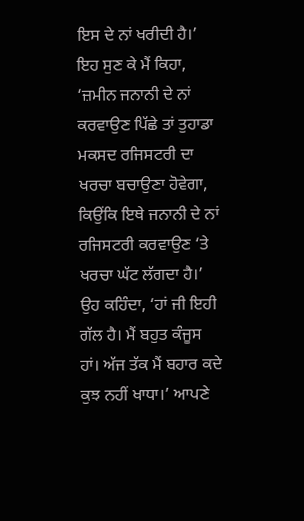ਇਸ ਦੇ ਨਾਂ ਖਰੀਦੀ ਹੈ।’ ਇਹ ਸੁਣ ਕੇ ਮੈਂ ਕਿਹਾ, ‘ਜ਼ਮੀਨ ਜਨਾਨੀ ਦੇ ਨਾਂ ਕਰਵਾਉਣ ਪਿੱਛੇ ਤਾਂ ਤੁਹਾਡਾ ਮਕਸਦ ਰਜਿਸਟਰੀ ਦਾ ਖਰਚਾ ਬਚਾਉਣਾ ਹੋਵੇਗਾ, ਕਿਉਂਕਿ ਇਥੇ ਜਨਾਨੀ ਦੇ ਨਾਂ ਰਜਿਸਟਰੀ ਕਰਵਾਉਣ ‘ਤੇ ਖਰਚਾ ਘੱਟ ਲੱਗਦਾ ਹੈ।’ ਉਹ ਕਹਿੰਦਾ, ‘ਹਾਂ ਜੀ ਇਹੀ ਗੱਲ ਹੈ। ਮੈਂ ਬਹੁਤ ਕੰਜੂਸ ਹਾਂ। ਅੱਜ ਤੱਕ ਮੈਂ ਬਹਾਰ ਕਦੇ ਕੁਝ ਨਹੀਂ ਖਾਧਾ।’ ਆਪਣੇ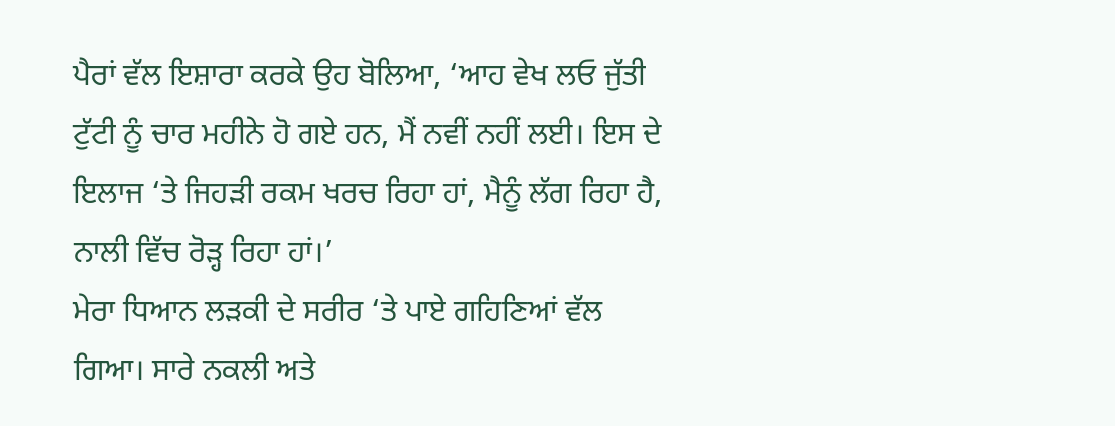ਪੈਰਾਂ ਵੱਲ ਇਸ਼ਾਰਾ ਕਰਕੇ ਉਹ ਬੋਲਿਆ, ‘ਆਹ ਵੇਖ ਲਓ ਜੁੱਤੀ ਟੁੱਟੀ ਨੂੰ ਚਾਰ ਮਹੀਨੇ ਹੋ ਗਏ ਹਨ, ਮੈਂ ਨਵੀਂ ਨਹੀਂ ਲਈ। ਇਸ ਦੇ ਇਲਾਜ ‘ਤੇ ਜਿਹੜੀ ਰਕਮ ਖਰਚ ਰਿਹਾ ਹਾਂ, ਮੈਨੂੰ ਲੱਗ ਰਿਹਾ ਹੈ, ਨਾਲੀ ਵਿੱਚ ਰੋੜ੍ਹ ਰਿਹਾ ਹਾਂ।’
ਮੇਰਾ ਧਿਆਨ ਲੜਕੀ ਦੇ ਸਰੀਰ ‘ਤੇ ਪਾਏ ਗਹਿਣਿਆਂ ਵੱਲ ਗਿਆ। ਸਾਰੇ ਨਕਲੀ ਅਤੇ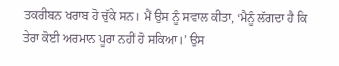ਤਕਰੀਬਨ ਖਰਾਬ ਹੋ ਚੁੱਕੇ ਸਨ। ਮੈਂ ਉਸ ਨੂੰ ਸਵਾਲ ਕੀਤਾ, ‘ਮੈਨੂੰ ਲੱਗਦਾ ਹੈ ਕਿ ਤੇਰਾ ਕੋਈ ਅਰਮਾਨ ਪੂਰਾ ਨਹੀਂ ਹੋ ਸਕਿਆ।’ ਉਸ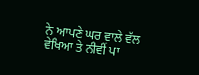ਨੇ ਆਪਣੇ ਘਰ ਵਾਲੇ ਵੱਲ ਵੇਖਿਆ ਤੇ ਨੀਵੀਂ ਪਾ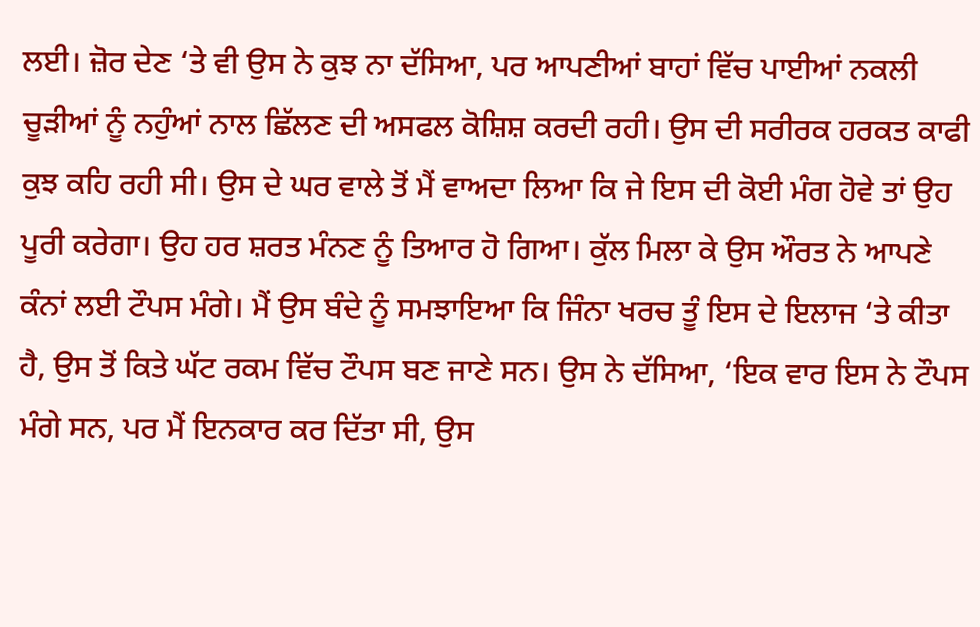ਲਈ। ਜ਼ੋਰ ਦੇਣ ‘ਤੇ ਵੀ ਉਸ ਨੇ ਕੁਝ ਨਾ ਦੱਸਿਆ, ਪਰ ਆਪਣੀਆਂ ਬਾਹਾਂ ਵਿੱਚ ਪਾਈਆਂ ਨਕਲੀ ਚੂੜੀਆਂ ਨੂੰ ਨਹੁੰਆਂ ਨਾਲ ਛਿੱਲਣ ਦੀ ਅਸਫਲ ਕੋਸ਼ਿਸ਼ ਕਰਦੀ ਰਹੀ। ਉਸ ਦੀ ਸਰੀਰਕ ਹਰਕਤ ਕਾਫੀ ਕੁਝ ਕਹਿ ਰਹੀ ਸੀ। ਉਸ ਦੇ ਘਰ ਵਾਲੇ ਤੋਂ ਮੈਂ ਵਾਅਦਾ ਲਿਆ ਕਿ ਜੇ ਇਸ ਦੀ ਕੋਈ ਮੰਗ ਹੋਵੇ ਤਾਂ ਉਹ ਪੂਰੀ ਕਰੇਗਾ। ਉਹ ਹਰ ਸ਼ਰਤ ਮੰਨਣ ਨੂੰ ਤਿਆਰ ਹੋ ਗਿਆ। ਕੁੱਲ ਮਿਲਾ ਕੇ ਉਸ ਔਰਤ ਨੇ ਆਪਣੇ ਕੰਨਾਂ ਲਈ ਟੌਪਸ ਮੰਗੇ। ਮੈਂ ਉਸ ਬੰਦੇ ਨੂੰ ਸਮਝਾਇਆ ਕਿ ਜਿੰਨਾ ਖਰਚ ਤੂੰ ਇਸ ਦੇ ਇਲਾਜ ‘ਤੇ ਕੀਤਾ ਹੈ, ਉਸ ਤੋਂ ਕਿਤੇ ਘੱਟ ਰਕਮ ਵਿੱਚ ਟੌਪਸ ਬਣ ਜਾਣੇ ਸਨ। ਉਸ ਨੇ ਦੱਸਿਆ, ‘ਇਕ ਵਾਰ ਇਸ ਨੇ ਟੌਪਸ ਮੰਗੇ ਸਨ, ਪਰ ਮੈਂ ਇਨਕਾਰ ਕਰ ਦਿੱਤਾ ਸੀ, ਉਸ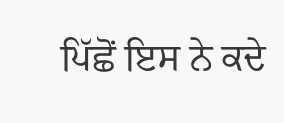ਪਿੱਛੋਂ ਇਸ ਨੇ ਕਦੇ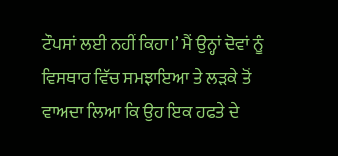ਟੌਪਸਾਂ ਲਈ ਨਹੀਂ ਕਿਹਾ।’ ਮੈਂ ਉਨ੍ਹਾਂ ਦੋਵਾਂ ਨੂੰ ਵਿਸਥਾਰ ਵਿੱਚ ਸਮਝਾਇਆ ਤੇ ਲੜਕੇ ਤੋਂ ਵਾਅਦਾ ਲਿਆ ਕਿ ਉਹ ਇਕ ਹਫਤੇ ਦੇ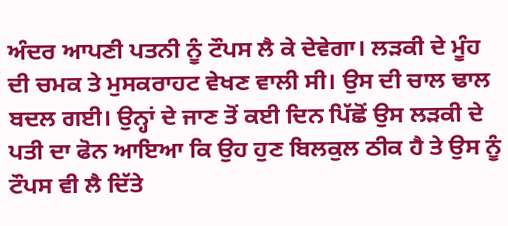ਅੰਦਰ ਆਪਣੀ ਪਤਨੀ ਨੂੰ ਟੌਪਸ ਲੈ ਕੇ ਦੇਵੇਗਾ। ਲੜਕੀ ਦੇ ਮੂੰਹ ਦੀ ਚਮਕ ਤੇ ਮੁਸਕਰਾਹਟ ਵੇਖਣ ਵਾਲੀ ਸੀ। ਉਸ ਦੀ ਚਾਲ ਢਾਲ ਬਦਲ ਗਈ। ਉਨ੍ਹਾਂ ਦੇ ਜਾਣ ਤੋਂ ਕਈ ਦਿਨ ਪਿੱਛੋਂ ਉਸ ਲੜਕੀ ਦੇ ਪਤੀ ਦਾ ਫੋਨ ਆਇਆ ਕਿ ਉਹ ਹੁਣ ਬਿਲਕੁਲ ਠੀਕ ਹੈ ਤੇ ਉਸ ਨੂੰ ਟੌਪਸ ਵੀ ਲੈ ਦਿੱਤੇ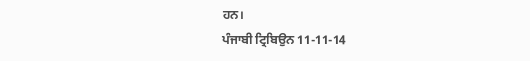ਹਨ।
ਪੰਜਾਬੀ ਟ੍ਰਿਬਿਉਨ 11-11-14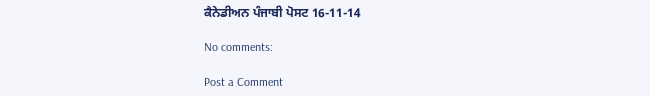ਕੈਨੇਡੀਅਨ ਪੰਜਾਬੀ ਪੋਸਟ 16-11-14

No comments:

Post a Comment